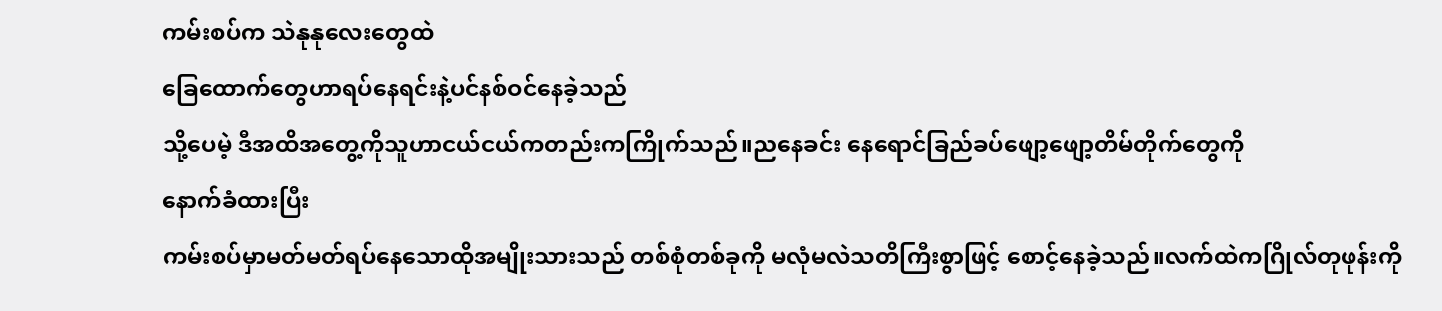ကမ်းစပ်က သဲနုနုလေးတွေထဲ
ခြေထောက်တွေဟာရပ်နေရင်းနဲ့ပင်နစ်ဝင်နေခဲ့သည်
သို့ပေမဲ့ ဒီအထိအတွေ့ကိုသူဟာငယ်ငယ်ကတည်းကကြိုက်သည်။ညနေခင်း နေရောင်ခြည်ခပ်ဖျော့ဖျော့တိမ်တိုက်တွေကို
နောက်ခံထားပြီး
ကမ်းစပ်မှာမတ်မတ်ရပ်နေသောထိုအမျိုးသားသည် တစ်စုံတစ်ခုကို မလုံမလဲသတိကြီးစွာဖြင့် စောင့်နေခဲ့သည်။လက်ထဲကဂြိုလ်တုဖုန်းကို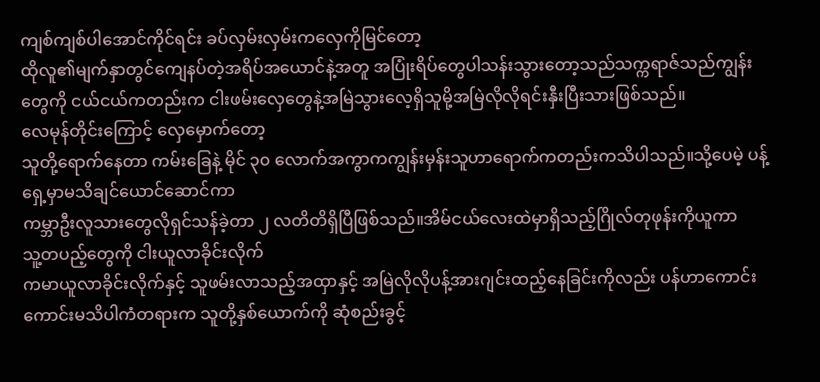ကျစ်ကျစ်ပါအောင်ကိုင်ရင်း ခပ်လှမ်းလှမ်းကလှေကိုမြင်တော့
ထိုလူ၏မျက်နှာတွင်ကျေနပ်တဲ့အရိပ်အယောင်နဲ့အတူ အပြုံးရိပ်တွေပါသန်းသွားတော့သည်သက္ကရာဇ်သည်ကျွန်းတွေကို ငယ်ငယ်ကတည်းက ငါးဖမ်းလှေတွေနဲ့အမြဲသွားလေ့ရှိသူမို့အမြဲလိုလိုရင်းနှီးပြီးသားဖြစ်သည်။
လေမုန်တိုင်းကြောင့် လှေမှောက်တော့
သူတို့ရောက်နေတာ ကမ်းခြေနဲ့ မိုင် ၃၀ လောက်အကွာကကျွန်းမှန်းသူဟာရောက်ကတည်းကသိပါသည်။သို့ပေမဲ့ ပန့်ရှေ့မှာမသိချင်ယောင်ဆောင်ကာ
ကမ္ဘာဦးလူသားတွေလိုရှင်သန်ခဲ့တာ ၂ လတိတိရှိပြီဖြစ်သည်။အိမ်ငယ်လေးထဲမှာရှိသည့်ဂြိုလ်တုဖုန်းကိုယူကာ
သူ့တပည့်တွေကို ငါးယူလာခိုင်းလိုက်
ကမာယူလာခိုင်းလိုက်နှင့် သူဖမ်းလာသည့်အထှာနှင့် အမြဲလိုလိုပန့်အားဂျင်းထည့်နေခြင်းကိုလည်း ပန်ဟာကောင်းကောင်းမသိပါကံတရားက သူတို့နှစ်ယောက်ကို ဆုံစည်းခွင့်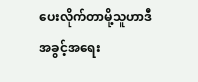ပေးလိုက်တာမို့သူဟာဒီအခွင့်အရေး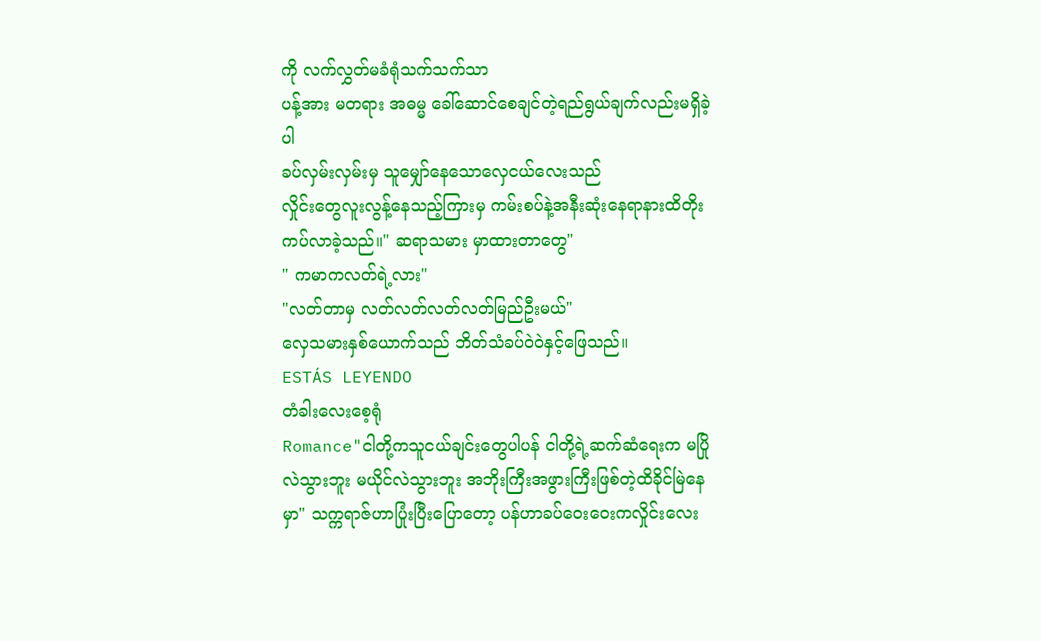ကို လက်လွှတ်မခံရုံသက်သက်သာ
ပန့်အား မတရား အဓမ္မ ခေါ်ဆောင်စေချင်တဲ့ရည်ရွယ်ချက်လည်းမရှိခဲ့ပါ
ခပ်လှမ်းလှမ်းမှ သူမျှော်နေသောလှေငယ်လေးသည်
လှိုင်းတွေလူးလွန့်နေသည့်ကြားမှ ကမ်းစပ်နဲ့အနီးဆုံးနေရာနားထိတိုးကပ်လာခဲ့သည်။" ဆရာသမား မှာထားတာတွေ"
" ကမာကလတ်ရဲ့လား"
"လတ်တာမှ လတ်လတ်လတ်လတ်မြည်ဦးမယ်"
လှေသမားနှစ်ယောက်သည် ဘိတ်သံခပ်ဝဲဝဲနှင့်ဖြေသည်။
ESTÁS LEYENDO
တံခါးလေးစေ့ရုံ
Romance"ငါတို့ကသူငယ်ချင်းတွေပါပန် ငါတို့ရဲ့ဆက်ဆံရေးက မပြိုလဲသွားဘူး မယိုင်လဲသွားဘူး အဘိုးကြီးအဖွားကြီးဖြစ်တဲ့ထိခိုင်မြဲနေမှာ" သက္ကရာဇ်ဟာပြုံးပြီးပြောတော့ ပန်ဟာခပ်ဝေးဝေးကလှိုင်းလေး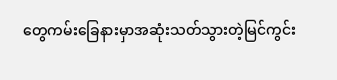တွေကမ်းခြေနားမှာအဆုံးသတ်သွားတဲ့မြင်ကွင်း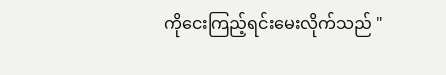ကိုငေးကြည့်ရင်းမေးလိုက်သည် "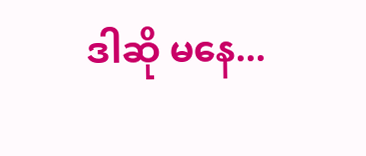ဒါဆို မနေ...